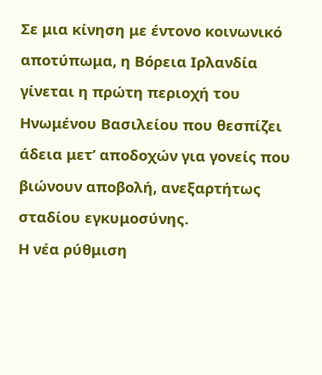Σε μια κίνηση με έντονο κοινωνικό αποτύπωμα, η Βόρεια Ιρλανδία γίνεται η πρώτη περιοχή του Ηνωμένου Βασιλείου που θεσπίζει άδεια μετ’ αποδοχών για γονείς που βιώνουν αποβολή, ανεξαρτήτως σταδίου εγκυμοσύνης.
Η νέα ρύθμιση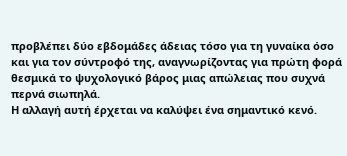προβλέπει δύο εβδομάδες άδειας τόσο για τη γυναίκα όσο και για τον σύντροφό της, αναγνωρίζοντας για πρώτη φορά θεσμικά το ψυχολογικό βάρος μιας απώλειας που συχνά περνά σιωπηλά.
Η αλλαγή αυτή έρχεται να καλύψει ένα σημαντικό κενό.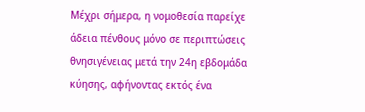Μέχρι σήμερα, η νομοθεσία παρείχε άδεια πένθους μόνο σε περιπτώσεις θνησιγένειας μετά την 24η εβδομάδα κύησης, αφήνοντας εκτός ένα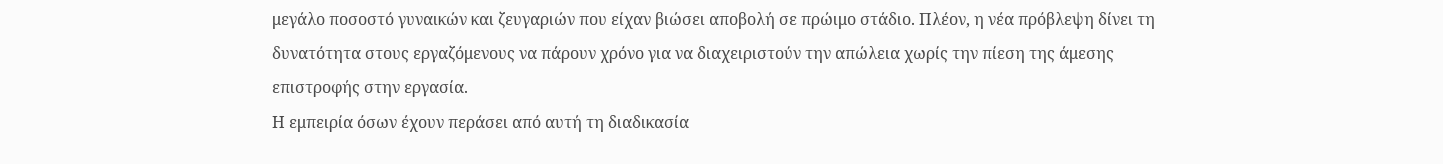μεγάλο ποσοστό γυναικών και ζευγαριών που είχαν βιώσει αποβολή σε πρώιμο στάδιο. Πλέον, η νέα πρόβλεψη δίνει τη δυνατότητα στους εργαζόμενους να πάρουν χρόνο για να διαχειριστούν την απώλεια χωρίς την πίεση της άμεσης επιστροφής στην εργασία.
Η εμπειρία όσων έχουν περάσει από αυτή τη διαδικασία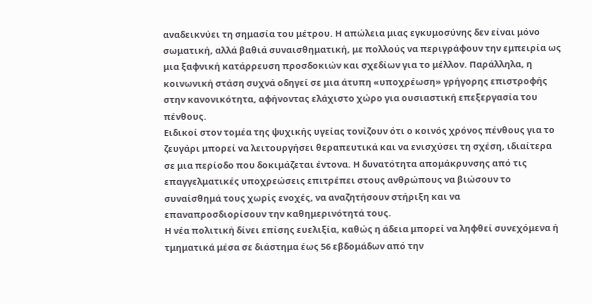αναδεικνύει τη σημασία του μέτρου. Η απώλεια μιας εγκυμοσύνης δεν είναι μόνο σωματική, αλλά βαθιά συναισθηματική, με πολλούς να περιγράφουν την εμπειρία ως μια ξαφνική κατάρρευση προσδοκιών και σχεδίων για το μέλλον. Παράλληλα, η κοινωνική στάση συχνά οδηγεί σε μια άτυπη «υποχρέωση» γρήγορης επιστροφής στην κανονικότητα, αφήνοντας ελάχιστο χώρο για ουσιαστική επεξεργασία του πένθους.
Ειδικοί στον τομέα της ψυχικής υγείας τονίζουν ότι ο κοινός χρόνος πένθους για το ζευγάρι μπορεί να λειτουργήσει θεραπευτικά και να ενισχύσει τη σχέση, ιδιαίτερα σε μια περίοδο που δοκιμάζεται έντονα. Η δυνατότητα απομάκρυνσης από τις επαγγελματικές υποχρεώσεις επιτρέπει στους ανθρώπους να βιώσουν το συναίσθημά τους χωρίς ενοχές, να αναζητήσουν στήριξη και να επαναπροσδιορίσουν την καθημερινότητά τους.
Η νέα πολιτική δίνει επίσης ευελιξία, καθώς η άδεια μπορεί να ληφθεί συνεχόμενα ή τμηματικά μέσα σε διάστημα έως 56 εβδομάδων από την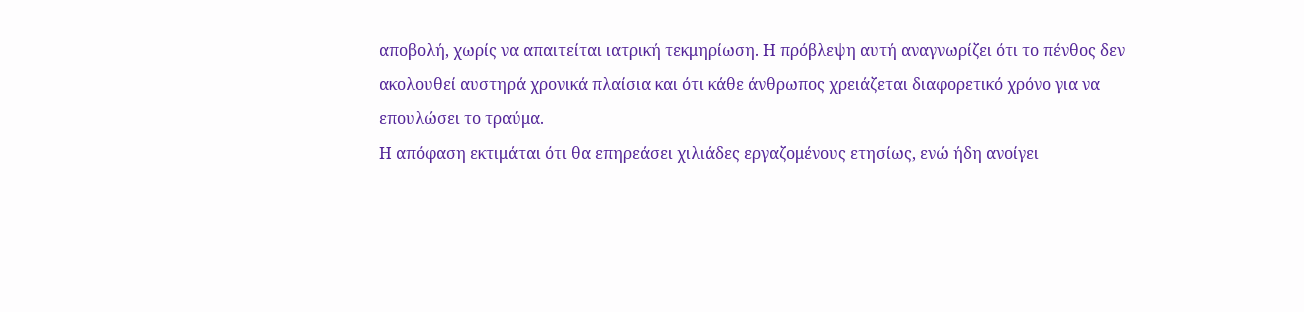αποβολή, χωρίς να απαιτείται ιατρική τεκμηρίωση. Η πρόβλεψη αυτή αναγνωρίζει ότι το πένθος δεν ακολουθεί αυστηρά χρονικά πλαίσια και ότι κάθε άνθρωπος χρειάζεται διαφορετικό χρόνο για να επουλώσει το τραύμα.
Η απόφαση εκτιμάται ότι θα επηρεάσει χιλιάδες εργαζομένους ετησίως, ενώ ήδη ανοίγει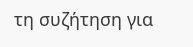τη συζήτηση για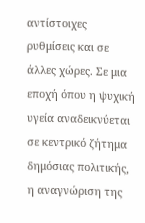αντίστοιχες ρυθμίσεις και σε άλλες χώρες. Σε μια εποχή όπου η ψυχική υγεία αναδεικνύεται σε κεντρικό ζήτημα δημόσιας πολιτικής, η αναγνώριση της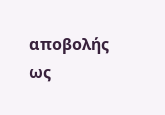αποβολής ως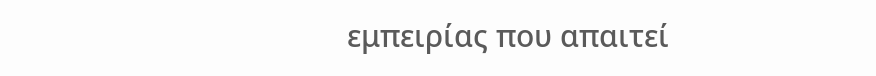εμπειρίας που απαιτεί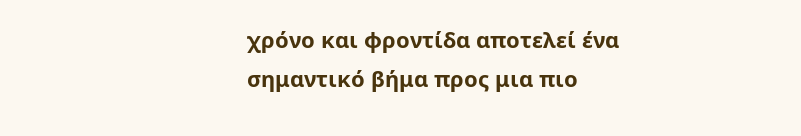χρόνο και φροντίδα αποτελεί ένα σημαντικό βήμα προς μια πιο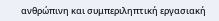ανθρώπινη και συμπεριληπτική εργασιακή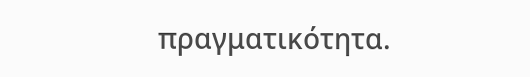πραγματικότητα.